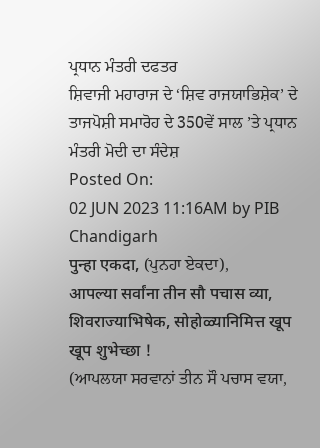ਪ੍ਰਧਾਨ ਮੰਤਰੀ ਦਫਤਰ
ਸ਼ਿਵਾਜੀ ਮਹਾਰਾਜ ਦੇ ‘ਸ਼ਿਵ ਰਾਜਯਾਭਿਸ਼ੇਕ’ ਦੇ ਤਾਜਪੋਸ਼ੀ ਸਮਾਰੋਹ ਦੇ 350ਵੇਂ ਸਾਲ ’ਤੇ ਪ੍ਰਧਾਨ ਮੰਤਰੀ ਮੋਦੀ ਦਾ ਸੰਦੇਸ਼
Posted On:
02 JUN 2023 11:16AM by PIB Chandigarh
पुन्हा एकदा, (ਪੁਨਹਾ ਏਕਦਾ),
आपल्या सर्वांना तीन सौ पचास व्या, शिवराज्याभिषेक, सोहोळ्यानिमित्त खूप खूप शुभेच्छा !
(ਆਪਲਯਾ ਸਰਵਾਨਾਂ ਤੀਨ ਸੌ ਪਚਾਸ ਵਯਾ,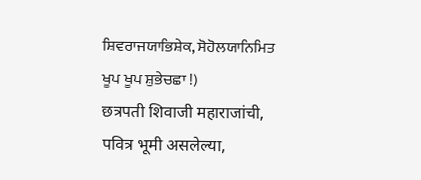ਸ਼ਿਵਰਾਜਯਾਭਿਸ਼ੇਕ, ਸੋਹੋਲਯਾਨਿਮਿਤ ਖੂਪ ਖੂਪ ਸ਼ੁਭੇਚਛਾ !)
छत्रपती शिवाजी महाराजांची, पवित्र भूमी असलेल्या,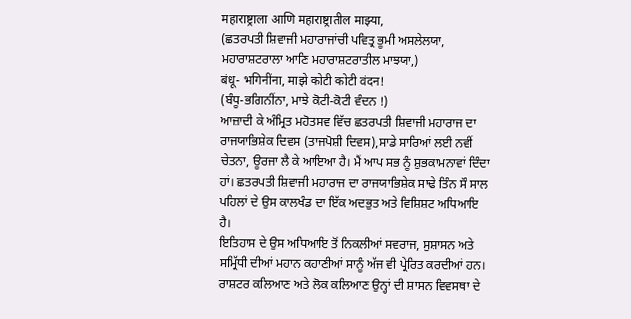महाराष्ट्राला आणि महाराष्ट्रातील माझ्या,
(ਛਤਰਪਤੀ ਸ਼ਿਵਾਜੀ ਮਹਾਰਾਜਾਂਚੀ ਪਵਿਤ੍ਰ ਭੂਮੀ ਅਸਲੇਲਯਾ, ਮਹਾਰਾਸ਼ਟਰਾਲਾ ਆਣਿ ਮਹਾਰਾਸ਼ਟਰਾਤੀਲ ਮਾਝਯਾ,)
बंधू- भगिनींना, माझे कोटी कोटी वंदन!
(ਬੰਧੂ-ਭਗਿਨੀਂਨਾ, ਮਾਝੇ ਕੋਟੀ-ਕੋਟੀ ਵੰਦਨ !)
ਆਜ਼ਾਦੀ ਕੇ ਅੰਮ੍ਰਿਤ ਮਹੋਤਸਵ ਵਿੱਚ ਛਤਰਪਤੀ ਸ਼ਿਵਾਜੀ ਮਹਾਰਾਜ ਦਾ ਰਾਜਯਾਭਿਸ਼ੇਕ ਦਿਵਸ (ਤਾਜਪੋਸ਼ੀ ਦਿਵਸ),ਸਾਡੇ ਸਾਰਿਆਂ ਲਈ ਨਵੀਂ ਚੇਤਨਾ, ਊਰਜਾ ਲੈ ਕੇ ਆਇਆ ਹੈ। ਮੈਂ ਆਪ ਸਭ ਨੂੰ ਸ਼ੁਭਕਾਮਨਾਵਾਂ ਦਿੰਦਾ ਹਾਂ। ਛਤਰਪਤੀ ਸ਼ਿਵਾਜੀ ਮਹਾਰਾਜ ਦਾ ਰਾਜਯਾਭਿਸ਼ੇਕ ਸਾਢੇ ਤਿੰਨ ਸੌ ਸਾਲ ਪਹਿਲਾਂ ਦੇ ਉਸ ਕਾਲਖੰਡ ਦਾ ਇੱਕ ਅਦਭੁਤ ਅਤੇ ਵਿਸ਼ਿਸ਼ਟ ਅਧਿਆਇ ਹੈ।
ਇਤਿਹਾਸ ਦੇ ਉਸ ਅਧਿਆਇ ਤੋਂ ਨਿਕਲੀਆਂ ਸਵਰਾਜ, ਸੁਸ਼ਾਸਨ ਅਤੇ ਸਮ੍ਰਿੱਧੀ ਦੀਆਂ ਮਹਾਨ ਕਹਾਣੀਆਂ ਸਾਨੂੰ ਅੱਜ ਵੀ ਪ੍ਰੇਰਿਤ ਕਰਦੀਆਂ ਹਨ। ਰਾਸ਼ਟਰ ਕਲਿਆਣ ਅਤੇ ਲੋਕ ਕਲਿਆਣ ਉਨ੍ਹਾਂ ਦੀ ਸ਼ਾਸਨ ਵਿਵਸਥਾ ਦੇ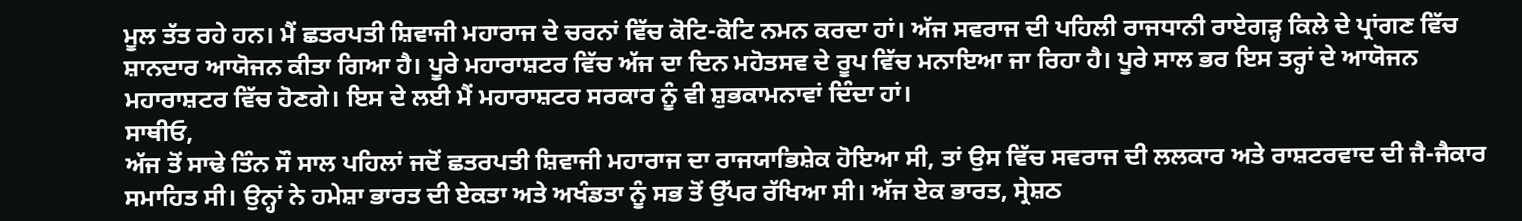ਮੂਲ ਤੱਤ ਰਹੇ ਹਨ। ਮੈਂ ਛਤਰਪਤੀ ਸ਼ਿਵਾਜੀ ਮਹਾਰਾਜ ਦੇ ਚਰਨਾਂ ਵਿੱਚ ਕੋਟਿ-ਕੋਟਿ ਨਮਨ ਕਰਦਾ ਹਾਂ। ਅੱਜ ਸਵਰਾਜ ਦੀ ਪਹਿਲੀ ਰਾਜਧਾਨੀ ਰਾਏਗੜ੍ਹ ਕਿਲੇ ਦੇ ਪ੍ਰਾਂਗਣ ਵਿੱਚ ਸ਼ਾਨਦਾਰ ਆਯੋਜਨ ਕੀਤਾ ਗਿਆ ਹੈ। ਪੂਰੇ ਮਹਾਰਾਸ਼ਟਰ ਵਿੱਚ ਅੱਜ ਦਾ ਦਿਨ ਮਹੋਤਸਵ ਦੇ ਰੂਪ ਵਿੱਚ ਮਨਾਇਆ ਜਾ ਰਿਹਾ ਹੈ। ਪੂਰੇ ਸਾਲ ਭਰ ਇਸ ਤਰ੍ਹਾਂ ਦੇ ਆਯੋਜਨ ਮਹਾਰਾਸ਼ਟਰ ਵਿੱਚ ਹੋਣਗੇ। ਇਸ ਦੇ ਲਈ ਮੈਂ ਮਹਾਰਾਸ਼ਟਰ ਸਰਕਾਰ ਨੂੰ ਵੀ ਸ਼ੁਭਕਾਮਨਾਵਾਂ ਦਿੰਦਾ ਹਾਂ।
ਸਾਥੀਓ,
ਅੱਜ ਤੋਂ ਸਾਢੇ ਤਿੰਨ ਸੌ ਸਾਲ ਪਹਿਲਾਂ ਜਦੋਂ ਛਤਰਪਤੀ ਸ਼ਿਵਾਜੀ ਮਹਾਰਾਜ ਦਾ ਰਾਜਯਾਭਿਸ਼ੇਕ ਹੋਇਆ ਸੀ, ਤਾਂ ਉਸ ਵਿੱਚ ਸਵਰਾਜ ਦੀ ਲਲਕਾਰ ਅਤੇ ਰਾਸ਼ਟਰਵਾਦ ਦੀ ਜੈ-ਜੈਕਾਰ ਸਮਾਹਿਤ ਸੀ। ਉਨ੍ਹਾਂ ਨੇ ਹਮੇਸ਼ਾ ਭਾਰਤ ਦੀ ਏਕਤਾ ਅਤੇ ਅਖੰਡਤਾ ਨੂੰ ਸਭ ਤੋਂ ਉੱਪਰ ਰੱਖਿਆ ਸੀ। ਅੱਜ ਏਕ ਭਾਰਤ, ਸ੍ਰੇਸ਼ਠ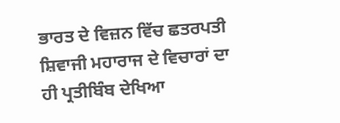ਭਾਰਤ ਦੇ ਵਿਜ਼ਨ ਵਿੱਚ ਛਤਰਪਤੀ ਸ਼ਿਵਾਜੀ ਮਹਾਰਾਜ ਦੇ ਵਿਚਾਰਾਂ ਦਾ ਹੀ ਪ੍ਰਤੀਬਿੰਬ ਦੇਖਿਆ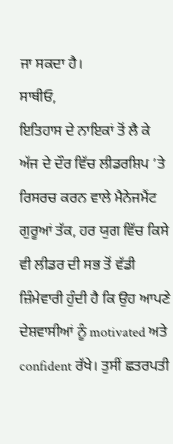ਜਾ ਸਕਦਾ ਹੈ।
ਸਾਥੀਓ,
ਇਤਿਹਾਸ ਦੇ ਨਾਇਕਾਂ ਤੋਂ ਲੈ ਕੇ ਅੱਜ ਦੇ ਦੌਰ ਵਿੱਚ ਲੀਡਰਸ਼ਿਪ ’ਤੇ ਰਿਸਰਚ ਕਰਨ ਵਾਲੇ ਮੈਨੇਜਮੈਂਟ ਗੁਰੂਆਂ ਤੱਕ, ਹਰ ਯੁਗ ਵਿੱਚ ਕਿਸੇ ਵੀ ਲੀਡਰ ਦੀ ਸਭ ਤੋਂ ਵੱਡੀ ਜ਼ਿੰਮੇਵਾਰੀ ਹੁੰਦੀ ਹੈ ਕਿ ਉਹ ਆਪਣੇ ਦੇਸ਼ਵਾਸੀਆਂ ਨੂੰ motivated ਅਤੇ confident ਰੱਖੇ। ਤੁਸੀਂ ਛਤਰਪਤੀ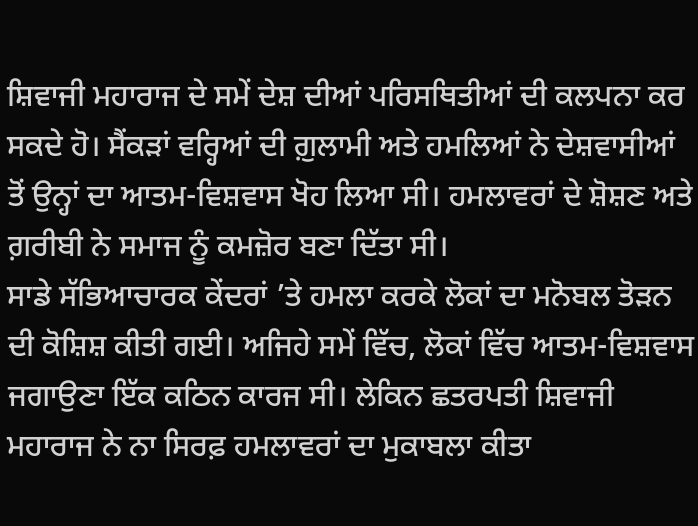ਸ਼ਿਵਾਜੀ ਮਹਾਰਾਜ ਦੇ ਸਮੇਂ ਦੇਸ਼ ਦੀਆਂ ਪਰਿਸਥਿਤੀਆਂ ਦੀ ਕਲਪਨਾ ਕਰ ਸਕਦੇ ਹੋ। ਸੈਂਕੜਾਂ ਵਰ੍ਹਿਆਂ ਦੀ ਗ਼ੁਲਾਮੀ ਅਤੇ ਹਮਲਿਆਂ ਨੇ ਦੇਸ਼ਵਾਸੀਆਂ ਤੋਂ ਉਨ੍ਹਾਂ ਦਾ ਆਤਮ-ਵਿਸ਼ਵਾਸ ਖੋਹ ਲਿਆ ਸੀ। ਹਮਲਾਵਰਾਂ ਦੇ ਸ਼ੋਸ਼ਣ ਅਤੇ ਗ਼ਰੀਬੀ ਨੇ ਸਮਾਜ ਨੂੰ ਕਮਜ਼ੋਰ ਬਣਾ ਦਿੱਤਾ ਸੀ।
ਸਾਡੇ ਸੱਭਿਆਚਾਰਕ ਕੇਂਦਰਾਂ ’ਤੇ ਹਮਲਾ ਕਰਕੇ ਲੋਕਾਂ ਦਾ ਮਨੋਬਲ ਤੋੜਨ ਦੀ ਕੋਸ਼ਿਸ਼ ਕੀਤੀ ਗਈ। ਅਜਿਹੇ ਸਮੇਂ ਵਿੱਚ, ਲੋਕਾਂ ਵਿੱਚ ਆਤਮ-ਵਿਸ਼ਵਾਸ ਜਗਾਉਣਾ ਇੱਕ ਕਠਿਨ ਕਾਰਜ ਸੀ। ਲੇਕਿਨ ਛਤਰਪਤੀ ਸ਼ਿਵਾਜੀ ਮਹਾਰਾਜ ਨੇ ਨਾ ਸਿਰਫ਼ ਹਮਲਾਵਰਾਂ ਦਾ ਮੁਕਾਬਲਾ ਕੀਤਾ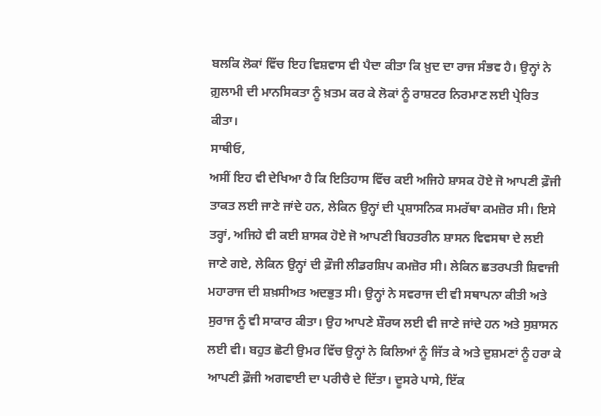ਬਲਕਿ ਲੋਕਾਂ ਵਿੱਚ ਇਹ ਵਿਸ਼ਵਾਸ ਵੀ ਪੈਦਾ ਕੀਤਾ ਕਿ ਖ਼ੁਦ ਦਾ ਰਾਜ ਸੰਭਵ ਹੈ। ਉਨ੍ਹਾਂ ਨੇ ਗ਼ੁਲਾਮੀ ਦੀ ਮਾਨਸਿਕਤਾ ਨੂੰ ਖ਼ਤਮ ਕਰ ਕੇ ਲੋਕਾਂ ਨੂੰ ਰਾਸ਼ਟਰ ਨਿਰਮਾਣ ਲਈ ਪ੍ਰੇਰਿਤ ਕੀਤਾ।
ਸਾਥੀਓ,
ਅਸੀਂ ਇਹ ਵੀ ਦੇਖਿਆ ਹੈ ਕਿ ਇਤਿਹਾਸ ਵਿੱਚ ਕਈ ਅਜਿਹੇ ਸ਼ਾਸਕ ਹੋਏ ਜੋ ਆਪਣੀ ਫ਼ੌਜੀ ਤਾਕਤ ਲਈ ਜਾਣੇ ਜਾਂਦੇ ਹਨ, ਲੇਕਿਨ ਉਨ੍ਹਾਂ ਦੀ ਪ੍ਰਸ਼ਾਸਨਿਕ ਸਮਰੱਥਾ ਕਮਜ਼ੋਰ ਸੀ। ਇਸੇ ਤਰ੍ਹਾਂ, ਅਜਿਹੇ ਵੀ ਕਈ ਸ਼ਾਸਕ ਹੋਏ ਜੋ ਆਪਣੀ ਬਿਹਤਰੀਨ ਸ਼ਾਸਨ ਵਿਵਸਥਾ ਦੇ ਲਈ ਜਾਣੇ ਗਏ, ਲੇਕਿਨ ਉਨ੍ਹਾਂ ਦੀ ਫ਼ੌਜੀ ਲੀਡਰਸ਼ਿਪ ਕਮਜ਼ੋਰ ਸੀ। ਲੇਕਿਨ ਛਤਰਪਤੀ ਸ਼ਿਵਾਜੀ ਮਹਾਰਾਜ ਦੀ ਸ਼ਖ਼ਸੀਅਤ ਅਦਭੁਤ ਸੀ। ਉਨ੍ਹਾਂ ਨੇ ਸਵਰਾਜ ਦੀ ਵੀ ਸਥਾਪਨਾ ਕੀਤੀ ਅਤੇ ਸੁਰਾਜ ਨੂੰ ਵੀ ਸਾਕਾਰ ਕੀਤਾ। ਉਹ ਆਪਣੇ ਸ਼ੌਰਯ ਲਈ ਵੀ ਜਾਣੇ ਜਾਂਦੇ ਹਨ ਅਤੇ ਸੁਸ਼ਾਸਨ ਲਈ ਵੀ। ਬਹੁਤ ਛੋਟੀ ਉਮਰ ਵਿੱਚ ਉਨ੍ਹਾਂ ਨੇ ਕਿਲਿਆਂ ਨੂੰ ਜਿੱਤ ਕੇ ਅਤੇ ਦੁਸ਼ਮਣਾਂ ਨੂੰ ਹਰਾ ਕੇ ਆਪਣੀ ਫ਼ੌਜੀ ਅਗਵਾਈ ਦਾ ਪਰੀਚੈ ਦੇ ਦਿੱਤਾ। ਦੂਸਰੇ ਪਾਸੇ, ਇੱਕ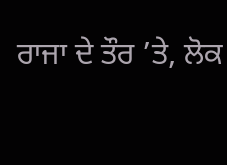ਰਾਜਾ ਦੇ ਤੌਰ ’ਤੇ, ਲੋਕ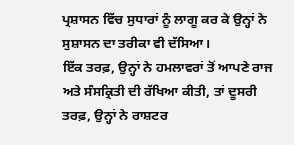ਪ੍ਰਸ਼ਾਸਨ ਵਿੱਚ ਸੁਧਾਰਾਂ ਨੂੰ ਲਾਗੂ ਕਰ ਕੇ ਉਨ੍ਹਾਂ ਨੇ ਸੁਸ਼ਾਸਨ ਦਾ ਤਰੀਕਾ ਵੀ ਦੱਸਿਆ।
ਇੱਕ ਤਰਫ਼, ਉਨ੍ਹਾਂ ਨੇ ਹਮਲਾਵਰਾਂ ਤੋਂ ਆਪਣੇ ਰਾਜ ਅਤੇ ਸੰਸਕ੍ਰਿਤੀ ਦੀ ਰੱਖਿਆ ਕੀਤੀ, ਤਾਂ ਦੂਸਰੀ ਤਰਫ਼, ਉਨ੍ਹਾਂ ਨੇ ਰਾਸ਼ਟਰ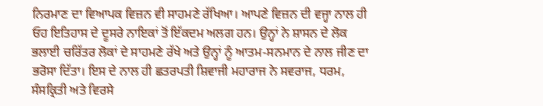ਨਿਰਮਾਣ ਦਾ ਵਿਆਪਕ ਵਿਜ਼ਨ ਵੀ ਸਾਹਮਣੇ ਰੱਖਿਆ। ਆਪਣੇ ਵਿਜ਼ਨ ਦੀ ਵਜ੍ਹਾ ਨਾਲ ਹੀ ਓਹ ਇਤਿਹਾਸ ਦੇ ਦੂਸਰੇ ਨਾਇਕਾਂ ਤੋਂ ਇੱਕਦਮ ਅਲਗ ਹਨ। ਉਨ੍ਹਾਂ ਨੇ ਸ਼ਾਸਨ ਦੇ ਲੋਕ ਭਲਾਈ ਚਰਿੱਤਰ ਲੋਕਾਂ ਦੇ ਸਾਹਮਣੇ ਰੱਖੇ ਅਤੇ ਉਨ੍ਹਾਂ ਨੂੰ ਆਤਮ-ਸਨਮਾਨ ਦੇ ਨਾਲ ਜੀਣ ਦਾ ਭਰੋਸਾ ਦਿੱਤਾ। ਇਸ ਦੇ ਨਾਲ ਹੀ ਛਤਰਪਤੀ ਸ਼ਿਵਾਜੀ ਮਹਾਰਾਜ ਨੇ ਸਵਰਾਜ, ਧਰਮ, ਸੰਸਕ੍ਰਿਤੀ ਅਤੇ ਵਿਰਸੇ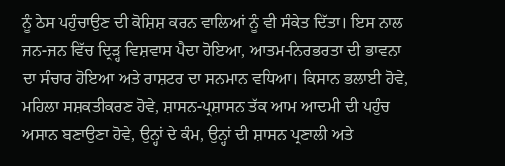ਨੂੰ ਠੇਸ ਪਹੁੰਚਾਉਣ ਦੀ ਕੋਸ਼ਿਸ਼ ਕਰਨ ਵਾਲਿਆਂ ਨੂੰ ਵੀ ਸੰਕੇਤ ਦਿੱਤਾ। ਇਸ ਨਾਲ ਜਨ-ਜਨ ਵਿੱਚ ਦ੍ਰਿੜ੍ਹ ਵਿਸ਼ਵਾਸ ਪੈਦਾ ਹੋਇਆ, ਆਤਮ-ਨਿਰਭਰਤਾ ਦੀ ਭਾਵਨਾ ਦਾ ਸੰਚਾਰ ਹੋਇਆ ਅਤੇ ਰਾਸ਼ਟਰ ਦਾ ਸਨਮਾਨ ਵਧਿਆ। ਕਿਸਾਨ ਭਲਾਈ ਹੋਵੇ, ਮਹਿਲਾ ਸਸ਼ਕਤੀਕਰਣ ਹੋਵੇ, ਸ਼ਾਸਨ-ਪ੍ਰਸ਼ਾਸਨ ਤੱਕ ਆਮ ਆਦਮੀ ਦੀ ਪਹੁੰਚ ਅਸਾਨ ਬਣਾਉਣਾ ਹੋਵੇ, ਉਨ੍ਹਾਂ ਦੇ ਕੰਮ, ਉਨ੍ਹਾਂ ਦੀ ਸ਼ਾਸਨ ਪ੍ਰਣਾਲੀ ਅਤੇ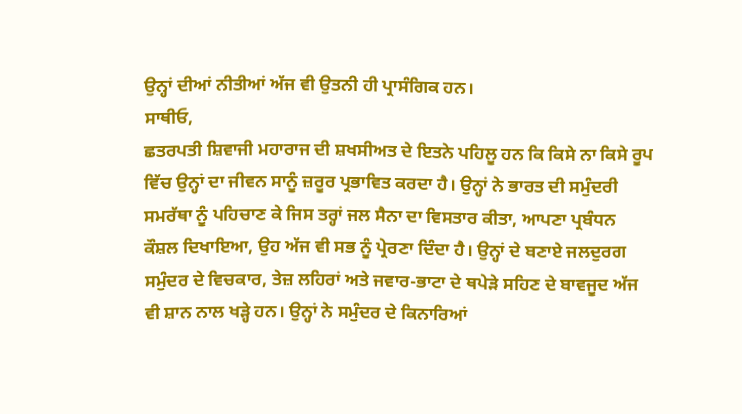ਉਨ੍ਹਾਂ ਦੀਆਂ ਨੀਤੀਆਂ ਅੱਜ ਵੀ ਉਤਨੀ ਹੀ ਪ੍ਰਾਸੰਗਿਕ ਹਨ।
ਸਾਥੀਓ,
ਛਤਰਪਤੀ ਸ਼ਿਵਾਜੀ ਮਹਾਰਾਜ ਦੀ ਸ਼ਖਸੀਅਤ ਦੇ ਇਤਨੇ ਪਹਿਲੂ ਹਨ ਕਿ ਕਿਸੇ ਨਾ ਕਿਸੇ ਰੂਪ ਵਿੱਚ ਉਨ੍ਹਾਂ ਦਾ ਜੀਵਨ ਸਾਨੂੰ ਜ਼ਰੂਰ ਪ੍ਰਭਾਵਿਤ ਕਰਦਾ ਹੈ। ਉਨ੍ਹਾਂ ਨੇ ਭਾਰਤ ਦੀ ਸਮੁੰਦਰੀ ਸਮਰੱਥਾ ਨੂੰ ਪਹਿਚਾਣ ਕੇ ਜਿਸ ਤਰ੍ਹਾਂ ਜਲ ਸੈਨਾ ਦਾ ਵਿਸਤਾਰ ਕੀਤਾ, ਆਪਣਾ ਪ੍ਰਬੰਧਨ ਕੌਸ਼ਲ ਦਿਖਾਇਆ, ਉਹ ਅੱਜ ਵੀ ਸਭ ਨੂੰ ਪ੍ਰੇਰਣਾ ਦਿੰਦਾ ਹੈ। ਉਨ੍ਹਾਂ ਦੇ ਬਣਾਏ ਜਲਦੁਰਗ ਸਮੁੰਦਰ ਦੇ ਵਿਚਕਾਰ, ਤੇਜ਼ ਲਹਿਰਾਂ ਅਤੇ ਜਵਾਰ-ਭਾਟਾ ਦੇ ਥਪੇੜੇ ਸਹਿਣ ਦੇ ਬਾਵਜੂਦ ਅੱਜ ਵੀ ਸ਼ਾਨ ਨਾਲ ਖੜ੍ਹੇ ਹਨ। ਉਨ੍ਹਾਂ ਨੇ ਸਮੁੰਦਰ ਦੇ ਕਿਨਾਰਿਆਂ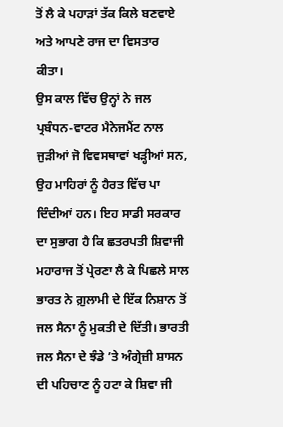ਤੋਂ ਲੈ ਕੇ ਪਹਾੜਾਂ ਤੱਕ ਕਿਲੇ ਬਣਵਾਏ ਅਤੇ ਆਪਣੇ ਰਾਜ ਦਾ ਵਿਸਤਾਰ ਕੀਤਾ।
ਉਸ ਕਾਲ ਵਿੱਚ ਉਨ੍ਹਾਂ ਨੇ ਜਲ ਪ੍ਰਬੰਧਨ-ਵਾਟਰ ਮੈਨੇਜਮੈਂਟ ਨਾਲ ਜੁੜੀਆਂ ਜੋ ਵਿਵਸਥਾਵਾਂ ਖੜ੍ਹੀਆਂ ਸਨ, ਉਹ ਮਾਹਿਰਾਂ ਨੂੰ ਹੈਰਤ ਵਿੱਚ ਪਾ ਦਿੰਦੀਆਂ ਹਨ। ਇਹ ਸਾਡੀ ਸਰਕਾਰ ਦਾ ਸੁਭਾਗ ਹੈ ਕਿ ਛਤਰਪਤੀ ਸ਼ਿਵਾਜੀ ਮਹਾਰਾਜ ਤੋਂ ਪ੍ਰੇਰਣਾ ਲੈ ਕੇ ਪਿਛਲੇ ਸਾਲ ਭਾਰਤ ਨੇ ਗ਼ੁਲਾਮੀ ਦੇ ਇੱਕ ਨਿਸ਼ਾਨ ਤੋਂ ਜਲ ਸੈਨਾ ਨੂੰ ਮੁਕਤੀ ਦੇ ਦਿੱਤੀ। ਭਾਰਤੀ ਜਲ ਸੈਨਾ ਦੇ ਝੰਡੇ ’ਤੇ ਅੰਗ੍ਰੇਜ਼ੀ ਸ਼ਾਸਨ ਦੀ ਪਹਿਚਾਣ ਨੂੰ ਹਟਾ ਕੇ ਸ਼ਿਵਾ ਜੀ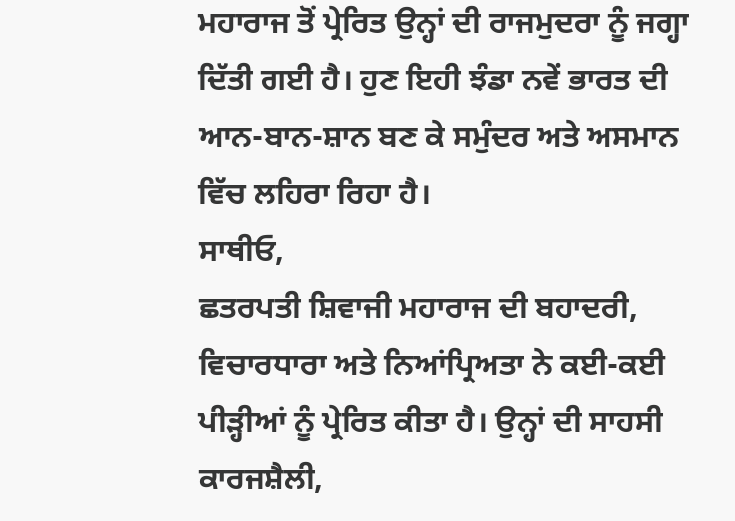ਮਹਾਰਾਜ ਤੋਂ ਪ੍ਰੇਰਿਤ ਉਨ੍ਹਾਂ ਦੀ ਰਾਜਮੁਦਰਾ ਨੂੰ ਜਗ੍ਹਾ ਦਿੱਤੀ ਗਈ ਹੈ। ਹੁਣ ਇਹੀ ਝੰਡਾ ਨਵੇਂ ਭਾਰਤ ਦੀ ਆਨ-ਬਾਨ-ਸ਼ਾਨ ਬਣ ਕੇ ਸਮੁੰਦਰ ਅਤੇ ਅਸਮਾਨ ਵਿੱਚ ਲਹਿਰਾ ਰਿਹਾ ਹੈ।
ਸਾਥੀਓ,
ਛਤਰਪਤੀ ਸ਼ਿਵਾਜੀ ਮਹਾਰਾਜ ਦੀ ਬਹਾਦਰੀ, ਵਿਚਾਰਧਾਰਾ ਅਤੇ ਨਿਆਂਪ੍ਰਿਅਤਾ ਨੇ ਕਈ-ਕਈ ਪੀੜ੍ਹੀਆਂ ਨੂੰ ਪ੍ਰੇਰਿਤ ਕੀਤਾ ਹੈ। ਉਨ੍ਹਾਂ ਦੀ ਸਾਹਸੀ ਕਾਰਜਸ਼ੈਲੀ,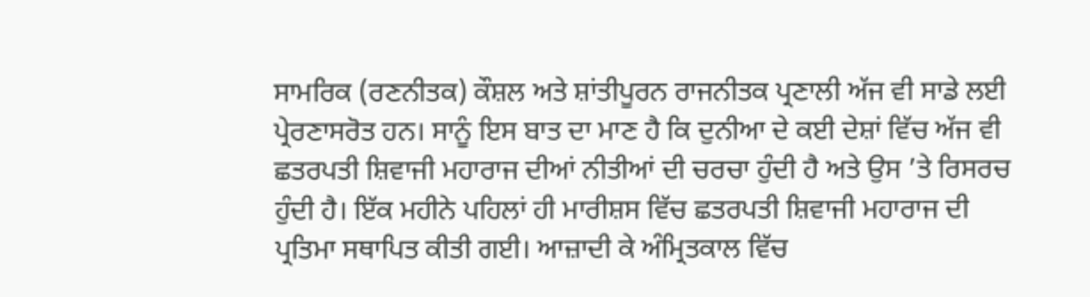ਸਾਮਰਿਕ (ਰਣਨੀਤਕ) ਕੌਸ਼ਲ ਅਤੇ ਸ਼ਾਂਤੀਪੂਰਨ ਰਾਜਨੀਤਕ ਪ੍ਰਣਾਲੀ ਅੱਜ ਵੀ ਸਾਡੇ ਲਈ ਪ੍ਰੇਰਣਾਸਰੋਤ ਹਨ। ਸਾਨੂੰ ਇਸ ਬਾਤ ਦਾ ਮਾਣ ਹੈ ਕਿ ਦੁਨੀਆ ਦੇ ਕਈ ਦੇਸ਼ਾਂ ਵਿੱਚ ਅੱਜ ਵੀ ਛਤਰਪਤੀ ਸ਼ਿਵਾਜੀ ਮਹਾਰਾਜ ਦੀਆਂ ਨੀਤੀਆਂ ਦੀ ਚਰਚਾ ਹੁੰਦੀ ਹੈ ਅਤੇ ਉਸ ’ਤੇ ਰਿਸਰਚ ਹੁੰਦੀ ਹੈ। ਇੱਕ ਮਹੀਨੇ ਪਹਿਲਾਂ ਹੀ ਮਾਰੀਸ਼ਸ ਵਿੱਚ ਛਤਰਪਤੀ ਸ਼ਿਵਾਜੀ ਮਹਾਰਾਜ ਦੀ ਪ੍ਰਤਿਮਾ ਸਥਾਪਿਤ ਕੀਤੀ ਗਈ। ਆਜ਼ਾਦੀ ਕੇ ਅੰਮ੍ਰਿਤਕਾਲ ਵਿੱਚ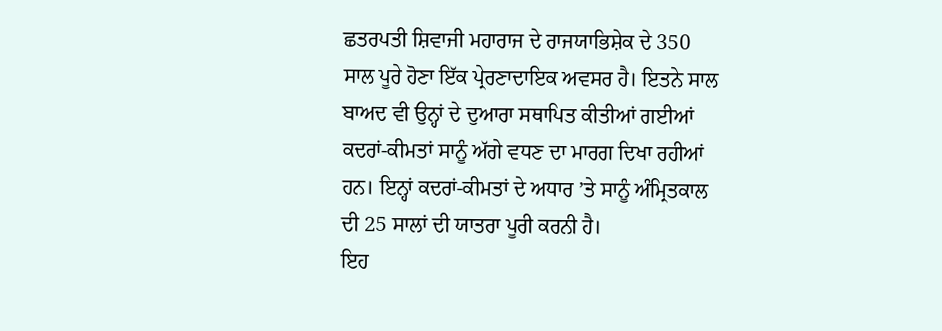ਛਤਰਪਤੀ ਸ਼ਿਵਾਜੀ ਮਹਾਰਾਜ ਦੇ ਰਾਜਯਾਭਿਸ਼ੇਕ ਦੇ 350 ਸਾਲ ਪੂਰੇ ਹੋਣਾ ਇੱਕ ਪ੍ਰੇਰਣਾਦਾਇਕ ਅਵਸਰ ਹੈ। ਇਤਨੇ ਸਾਲ ਬਾਅਦ ਵੀ ਉਨ੍ਹਾਂ ਦੇ ਦੁਆਰਾ ਸਥਾਪਿਤ ਕੀਤੀਆਂ ਗਈਆਂ ਕਦਰਾਂ-ਕੀਮਤਾਂ ਸਾਨੂੰ ਅੱਗੇ ਵਧਣ ਦਾ ਮਾਰਗ ਦਿਖਾ ਰਹੀਆਂ ਹਨ। ਇਨ੍ਹਾਂ ਕਦਰਾਂ-ਕੀਮਤਾਂ ਦੇ ਅਧਾਰ ’ਤੇ ਸਾਨੂੰ ਅੰਮ੍ਰਿਤਕਾਲ ਦੀ 25 ਸਾਲਾਂ ਦੀ ਯਾਤਰਾ ਪੂਰੀ ਕਰਨੀ ਹੈ।
ਇਹ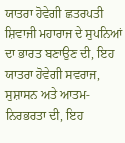ਯਾਤਰਾ ਹੋਵੇਗੀ ਛਤਰਪਤੀ ਸ਼ਿਵਾਜੀ ਮਹਾਰਾਜ ਦੇ ਸੁਪਨਿਆਂ ਦਾ ਭਾਰਤ ਬਣਾਉਣ ਦੀ, ਇਹ ਯਾਤਰਾ ਹੋਵੇਗੀ ਸਵਰਾਜ, ਸੁਸ਼ਾਸਨ ਅਤੇ ਆਤਮ-ਨਿਰਭਰਤਾ ਦੀ, ਇਹ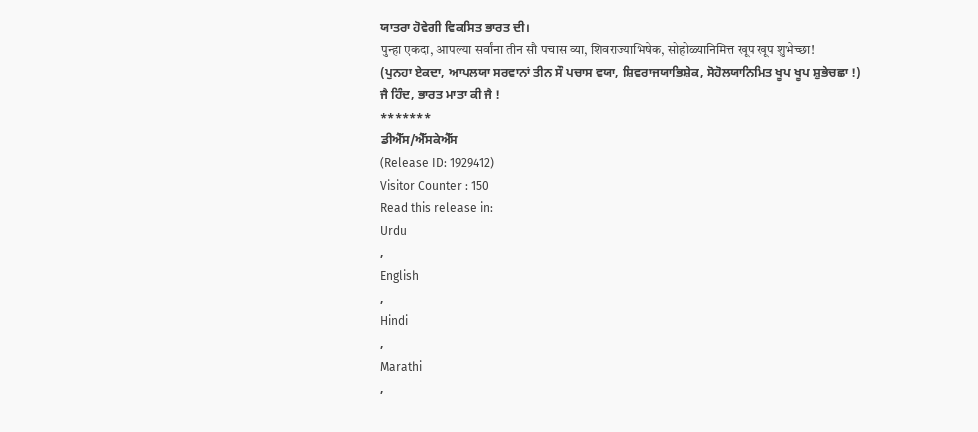ਯਾਤਰਾ ਹੋਵੇਗੀ ਵਿਕਸਿਤ ਭਾਰਤ ਦੀ।
पुन्हा एकदा, आपल्या सर्वांना तीन सौ पचास व्या, शिवराज्याभिषेक, सोहोळ्यानिमित्त खूप खूप शुभेच्छा!
(ਪੁਨਹਾ ਏਕਦਾ, ਆਪਲਯਾ ਸਰਵਾਨਾਂ ਤੀਨ ਸੌ ਪਚਾਸ ਵਯਾ, ਸ਼ਿਵਰਾਜਯਾਭਿਸ਼ੇਕ, ਸੋਹੋਲਯਾਨਿਮਿਤ ਖੂਪ ਖੂਪ ਸ਼ੁਭੇਚਛਾ !)
ਜੈ ਹਿੰਦ, ਭਾਰਤ ਮਾਤਾ ਕੀ ਜੈ !
*******
ਡੀਐੱਸ/ਐੱਸਕੇਐੱਸ
(Release ID: 1929412)
Visitor Counter : 150
Read this release in:
Urdu
,
English
,
Hindi
,
Marathi
,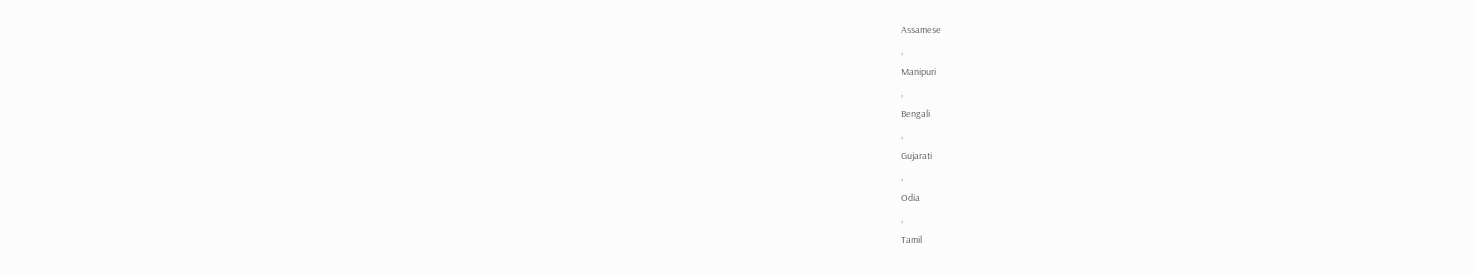Assamese
,
Manipuri
,
Bengali
,
Gujarati
,
Odia
,
Tamil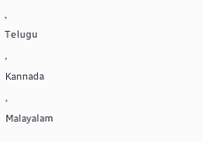,
Telugu
,
Kannada
,
Malayalam